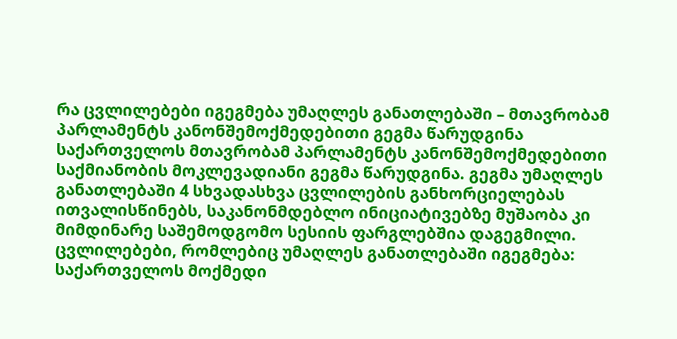რა ცვლილებები იგეგმება უმაღლეს განათლებაში – მთავრობამ პარლამენტს კანონშემოქმედებითი გეგმა წარუდგინა
საქართველოს მთავრობამ პარლამენტს კანონშემოქმედებითი საქმიანობის მოკლევადიანი გეგმა წარუდგინა. გეგმა უმაღლეს განათლებაში 4 სხვადასხვა ცვლილების განხორციელებას ითვალისწინებს, საკანონმდებლო ინიციატივებზე მუშაობა კი მიმდინარე საშემოდგომო სესიის ფარგლებშია დაგეგმილი.
ცვლილებები, რომლებიც უმაღლეს განათლებაში იგეგმება:
საქართველოს მოქმედი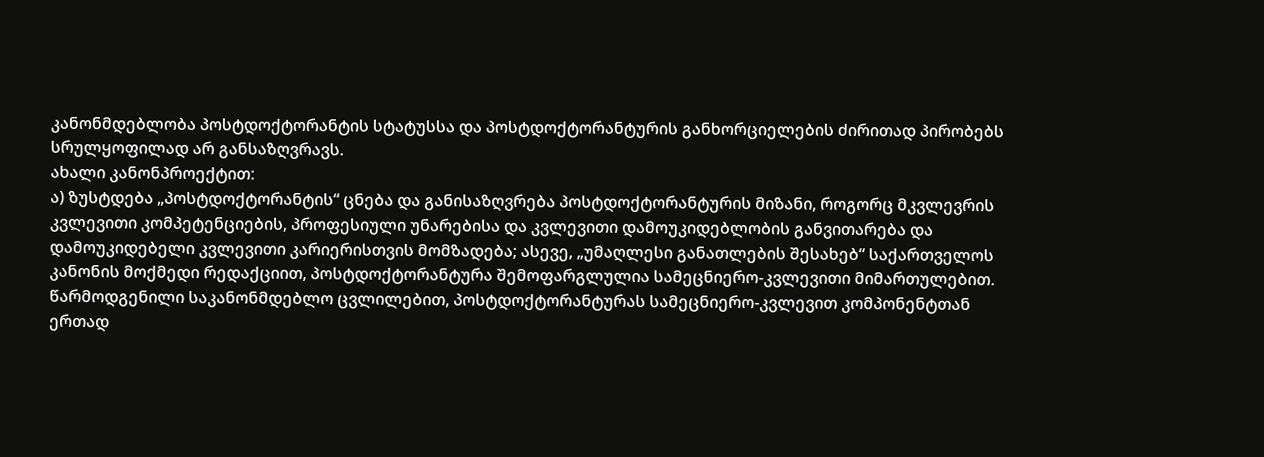კანონმდებლობა პოსტდოქტორანტის სტატუსსა და პოსტდოქტორანტურის განხორციელების ძირითად პირობებს სრულყოფილად არ განსაზღვრავს.
ახალი კანონპროექტით:
ა) ზუსტდება „პოსტდოქტორანტის“ ცნება და განისაზღვრება პოსტდოქტორანტურის მიზანი, როგორც მკვლევრის კვლევითი კომპეტენციების, პროფესიული უნარებისა და კვლევითი დამოუკიდებლობის განვითარება და დამოუკიდებელი კვლევითი კარიერისთვის მომზადება; ასევე, „უმაღლესი განათლების შესახებ“ საქართველოს კანონის მოქმედი რედაქციით, პოსტდოქტორანტურა შემოფარგლულია სამეცნიერო-კვლევითი მიმართულებით. წარმოდგენილი საკანონმდებლო ცვლილებით, პოსტდოქტორანტურას სამეცნიერო-კვლევით კომპონენტთან ერთად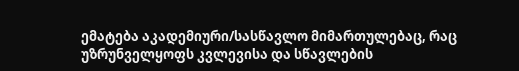ემატება აკადემიური/სასწავლო მიმართულებაც, რაც უზრუნველყოფს კვლევისა და სწავლების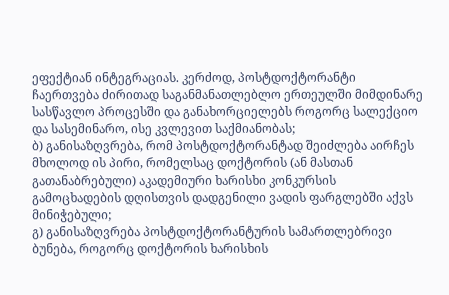ეფექტიან ინტეგრაციას. კერძოდ, პოსტდოქტორანტი ჩაერთვება ძირითად საგანმანათლებლო ერთეულში მიმდინარე სასწავლო პროცესში და განახორციელებს როგორც სალექციო და სასემინარო, ისე კვლევით საქმიანობას;
ბ) განისაზღვრება, რომ პოსტდოქტორანტად შეიძლება აირჩეს მხოლოდ ის პირი, რომელსაც დოქტორის (ან მასთან გათანაბრებული) აკადემიური ხარისხი კონკურსის გამოცხადების დღისთვის დადგენილი ვადის ფარგლებში აქვს მინიჭებული;
გ) განისაზღვრება პოსტდოქტორანტურის სამართლებრივი ბუნება, როგორც დოქტორის ხარისხის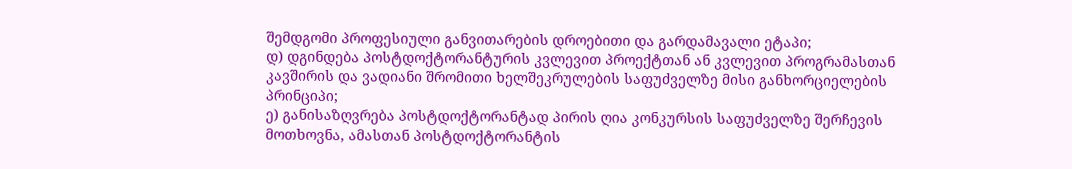შემდგომი პროფესიული განვითარების დროებითი და გარდამავალი ეტაპი;
დ) დგინდება პოსტდოქტორანტურის კვლევით პროექტთან ან კვლევით პროგრამასთან კავშირის და ვადიანი შრომითი ხელშეკრულების საფუძველზე მისი განხორციელების პრინციპი;
ე) განისაზღვრება პოსტდოქტორანტად პირის ღია კონკურსის საფუძველზე შერჩევის მოთხოვნა, ამასთან პოსტდოქტორანტის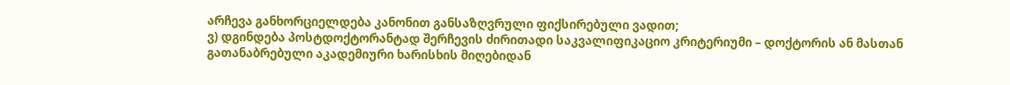არჩევა განხორციელდება კანონით განსაზღვრული ფიქსირებული ვადით;
ვ) დგინდება პოსტდოქტორანტად შერჩევის ძირითადი საკვალიფიკაციო კრიტერიუმი – დოქტორის ან მასთან გათანაბრებული აკადემიური ხარისხის მიღებიდან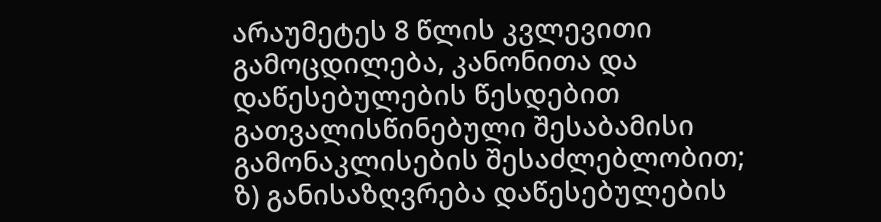არაუმეტეს 8 წლის კვლევითი გამოცდილება, კანონითა და დაწესებულების წესდებით გათვალისწინებული შესაბამისი გამონაკლისების შესაძლებლობით;
ზ) განისაზღვრება დაწესებულების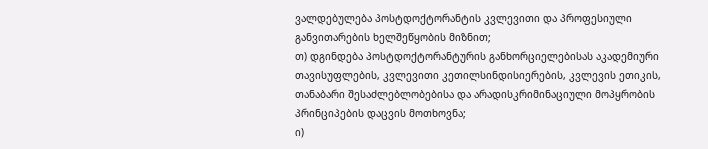ვალდებულება პოსტდოქტორანტის კვლევითი და პროფესიული განვითარების ხელშეწყობის მიზნით;
თ) დგინდება პოსტდოქტორანტურის განხორციელებისას აკადემიური თავისუფლების, კვლევითი კეთილსინდისიერების, კვლევის ეთიკის, თანაბარი შესაძლებლობებისა და არადისკრიმინაციული მოპყრობის პრინციპების დაცვის მოთხოვნა;
ი)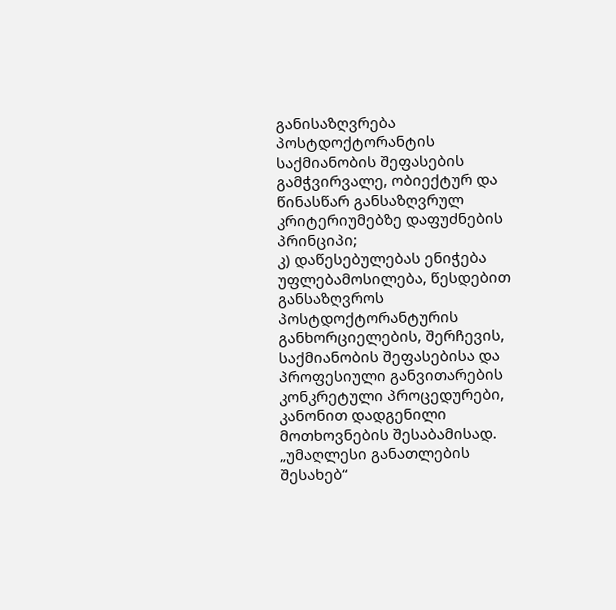განისაზღვრება პოსტდოქტორანტის საქმიანობის შეფასების გამჭვირვალე, ობიექტურ და წინასწარ განსაზღვრულ კრიტერიუმებზე დაფუძნების პრინციპი;
კ) დაწესებულებას ენიჭება უფლებამოსილება, წესდებით განსაზღვროს პოსტდოქტორანტურის განხორციელების, შერჩევის, საქმიანობის შეფასებისა და პროფესიული განვითარების კონკრეტული პროცედურები, კანონით დადგენილი მოთხოვნების შესაბამისად.
„უმაღლესი განათლების შესახებ“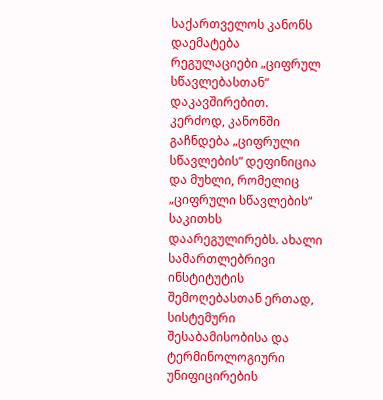საქართველოს კანონს დაემატება რეგულაციები „ციფრულ სწავლებასთან“ დაკავშირებით.
კერძოდ, კანონში გაჩნდება „ციფრული სწავლების“ დეფინიცია და მუხლი, რომელიც „ციფრული სწავლების“ საკითხს დაარეგულირებს. ახალი სამართლებრივი ინსტიტუტის შემოღებასთან ერთად, სისტემური შესაბამისობისა და ტერმინოლოგიური უნიფიცირების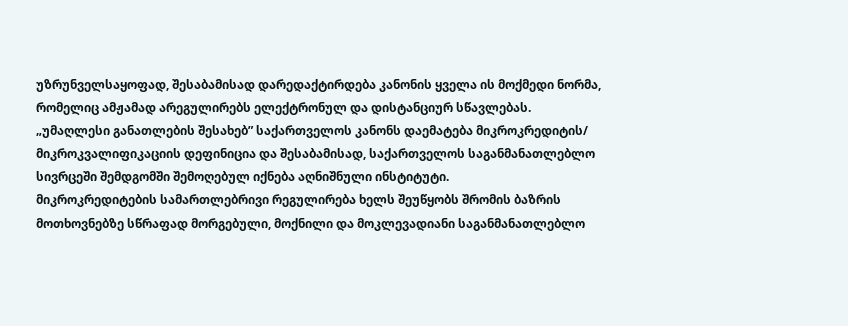უზრუნველსაყოფად, შესაბამისად დარედაქტირდება კანონის ყველა ის მოქმედი ნორმა, რომელიც ამჟამად არეგულირებს ელექტრონულ და დისტანციურ სწავლებას.
„უმაღლესი განათლების შესახებ” საქართველოს კანონს დაემატება მიკროკრედიტის/ მიკროკვალიფიკაციის დეფინიცია და შესაბამისად, საქართველოს საგანმანათლებლო სივრცეში შემდგომში შემოღებულ იქნება აღნიშნული ინსტიტუტი.
მიკროკრედიტების სამართლებრივი რეგულირება ხელს შეუწყობს შრომის ბაზრის მოთხოვნებზე სწრაფად მორგებული, მოქნილი და მოკლევადიანი საგანმანათლებლო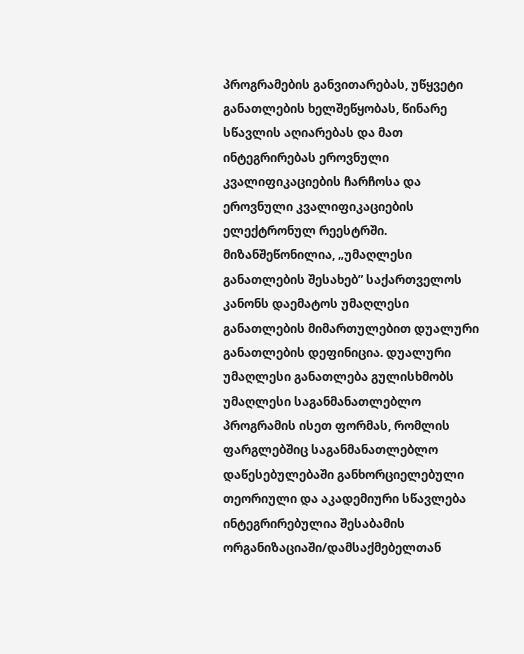პროგრამების განვითარებას, უწყვეტი განათლების ხელშეწყობას, წინარე სწავლის აღიარებას და მათ ინტეგრირებას ეროვნული კვალიფიკაციების ჩარჩოსა და ეროვნული კვალიფიკაციების ელექტრონულ რეესტრში.
მიზანშეწონილია, „უმაღლესი განათლების შესახებ” საქართველოს კანონს დაემატოს უმაღლესი განათლების მიმართულებით დუალური განათლების დეფინიცია. დუალური უმაღლესი განათლება გულისხმობს უმაღლესი საგანმანათლებლო პროგრამის ისეთ ფორმას, რომლის ფარგლებშიც საგანმანათლებლო დაწესებულებაში განხორციელებული თეორიული და აკადემიური სწავლება ინტეგრირებულია შესაბამის ორგანიზაციაში/დამსაქმებელთან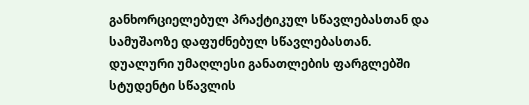განხორციელებულ პრაქტიკულ სწავლებასთან და სამუშაოზე დაფუძნებულ სწავლებასთან.
დუალური უმაღლესი განათლების ფარგლებში სტუდენტი სწავლის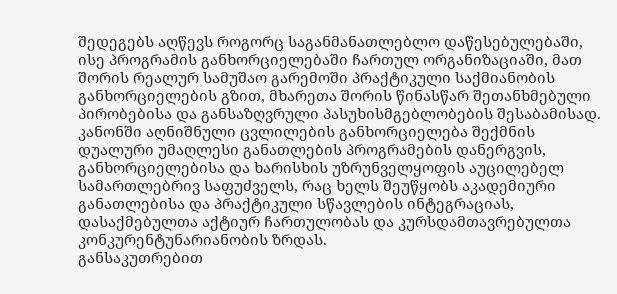შედეგებს აღწევს როგორც საგანმანათლებლო დაწესებულებაში, ისე პროგრამის განხორციელებაში ჩართულ ორგანიზაციაში, მათ შორის რეალურ სამუშაო გარემოში პრაქტიკული საქმიანობის განხორციელების გზით, მხარეთა შორის წინასწარ შეთანხმებული პირობებისა და განსაზღვრული პასუხისმგებლობების შესაბამისად.
კანონში აღნიშნული ცვლილების განხორციელება შექმნის დუალური უმაღლესი განათლების პროგრამების დანერგვის, განხორციელებისა და ხარისხის უზრუნველყოფის აუცილებელ სამართლებრივ საფუძველს, რაც ხელს შეუწყობს აკადემიური განათლებისა და პრაქტიკული სწავლების ინტეგრაციას, დასაქმებულთა აქტიურ ჩართულობას და კურსდამთავრებულთა კონკურენტუნარიანობის ზრდას.
განსაკუთრებით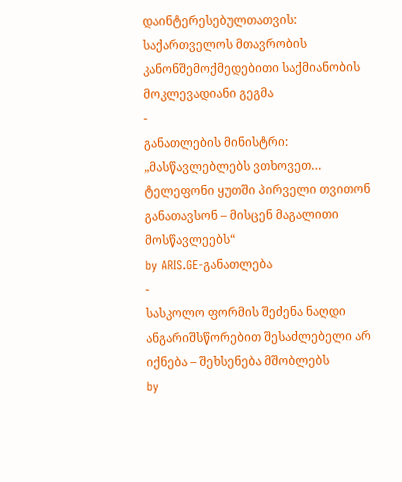დაინტერესებულთათვის: საქართველოს მთავრობის კანონშემოქმედებითი საქმიანობის მოკლევადიანი გეგმა
-
განათლების მინისტრი: „მასწავლებლებს ვთხოვეთ… ტელეფონი ყუთში პირველი თვითონ განათავსონ – მისცენ მაგალითი მოსწავლეებს“
by ARIS.GE-განათლება
-
სასკოლო ფორმის შეძენა ნაღდი ანგარიშსწორებით შესაძლებელი არ იქნება – შეხსენება მშობლებს
by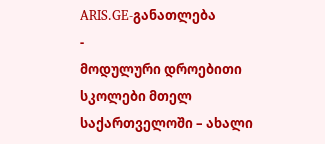ARIS.GE-განათლება
-
მოდულური დროებითი სკოლები მთელ საქართველოში – ახალი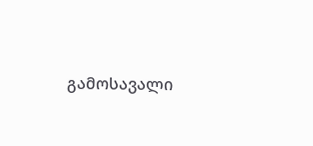გამოსავალი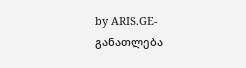by ARIS.GE-განათლება